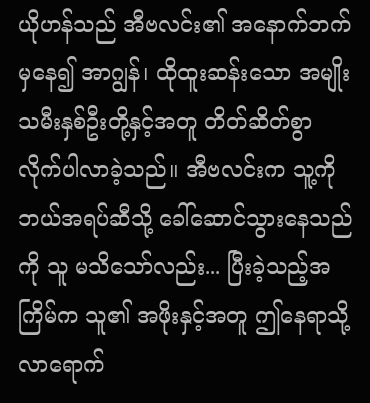ယိုဟန်သည် အီဗလင်း၏ အနောက်ဘက်မှနေ၍ အာဂျွန်၊ ထိုထူးဆန်းသော အမျိုးသမီးနှစ်ဦးတို့နှင့်အတူ တိတ်ဆိတ်စွာ လိုက်ပါလာခဲ့သည်။ အီဗလင်းက သူ့ကို ဘယ်အရပ်ဆီသို့ ခေါ်ဆောင်သွားနေသည်ကို သူ မသိသော်လည်း... ပြီးခဲ့သည့်အကြိမ်က သူ၏ အဖိုးနှင့်အတူ ဤနေရာသို့ လာရောက်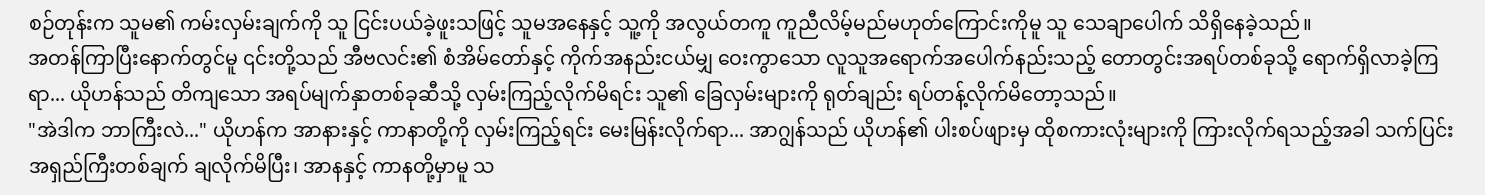စဉ်တုန်းက သူမ၏ ကမ်းလှမ်းချက်ကို သူ ငြင်းပယ်ခဲ့ဖူးသဖြင့် သူမအနေနှင့် သူ့ကို အလွယ်တကူ ကူညီလိမ့်မည်မဟုတ်ကြောင်းကိုမူ သူ သေချာပေါက် သိရှိနေခဲ့သည်။
အတန်ကြာပြီးနောက်တွင်မူ ၎င်းတို့သည် အီဗလင်း၏ စံအိမ်တော်နှင့် ကိုက်အနည်းငယ်မျှ ဝေးကွာသော လူသူအရောက်အပေါက်နည်းသည့် တောတွင်းအရပ်တစ်ခုသို့ ရောက်ရှိလာခဲ့ကြရာ... ယိုဟန်သည် တိကျသော အရပ်မျက်နှာတစ်ခုဆီသို့ လှမ်းကြည့်လိုက်မိရင်း သူ၏ ခြေလှမ်းများကို ရုတ်ချည်း ရပ်တန့်လိုက်မိတော့သည်။
"အဲဒါက ဘာကြီးလဲ..." ယိုဟန်က အာနားနှင့် ကာနာတို့ကို လှမ်းကြည့်ရင်း မေးမြန်းလိုက်ရာ... အာဂျွန်သည် ယိုဟန်၏ ပါးစပ်ဖျားမှ ထိုစကားလုံးများကို ကြားလိုက်ရသည့်အခါ သက်ပြင်းအရှည်ကြီးတစ်ချက် ချလိုက်မိပြီး၊ အာနနှင့် ကာနတို့မှာမူ သ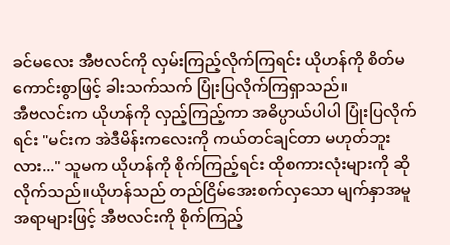ခင်မလေး အီဗလင်ကို လှမ်းကြည့်လိုက်ကြရင်း ယိုဟန်ကို စိတ်မကောင်းစွာဖြင့် ခါးသက်သက် ပြုံးပြလိုက်ကြရှာသည်။
အီဗလင်းက ယိုဟန်ကို လှည့်ကြည့်ကာ အဓိပ္ပာယ်ပါပါ ပြုံးပြလိုက်ရင်း "မင်းက အဲဒီမိန်းကလေးကို ကယ်တင်ချင်တာ မဟုတ်ဘူးလား..." သူမက ယိုဟန်ကို စိုက်ကြည့်ရင်း ထိုစကားလုံးများကို ဆိုလိုက်သည်။ယိုဟန်သည် တည်ငြိမ်အေးစက်လှသော မျက်နှာအမူအရာများဖြင့် အီဗလင်းကို စိုက်ကြည့်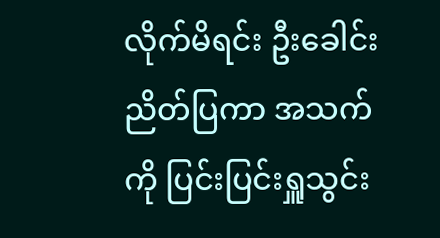လိုက်မိရင်း ဦးခေါင်းညိတ်ပြကာ အသက်ကို ပြင်းပြင်းရှူသွင်း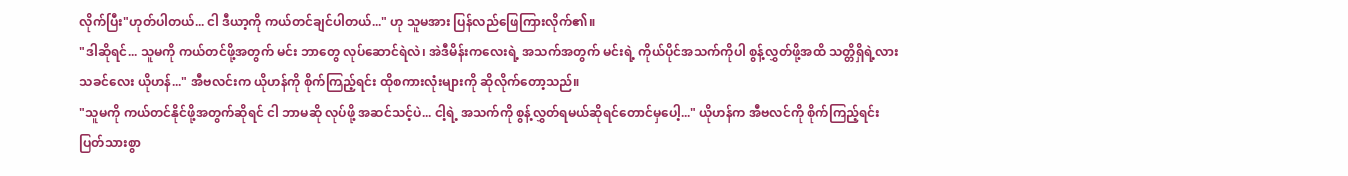လိုက်ပြီး"ဟုတ်ပါတယ်... ငါ ဒီယာ့ကို ကယ်တင်ချင်ပါတယ်..." ဟု သူမအား ပြန်လည်ဖြေကြားလိုက်၏။
"ဒါဆိုရင်... သူမကို ကယ်တင်ဖို့အတွက် မင်း ဘာတွေ လုပ်ဆောင်ရဲလဲ၊ အဲဒီမိန်းကလေးရဲ့ အသက်အတွက် မင်းရဲ့ ကိုယ်ပိုင်အသက်ကိုပါ စွန့်လွှတ်ဖို့အထိ သတ္တိရှိရဲ့လား သခင်လေး ယိုဟန်..." အီဗလင်းက ယိုဟန်ကို စိုက်ကြည့်ရင်း ထိုစကားလုံးများကို ဆိုလိုက်တော့သည်။
"သူမကို ကယ်တင်နိုင်ဖို့အတွက်ဆိုရင် ငါ ဘာမဆို လုပ်ဖို့ အဆင်သင့်ပဲ... ငါ့ရဲ့ အသက်ကို စွန့်လွှတ်ရမယ်ဆိုရင်တောင်မှပေါ့..." ယိုဟန်က အီဗလင်ကို စိုက်ကြည့်ရင်း ပြတ်သားစွာ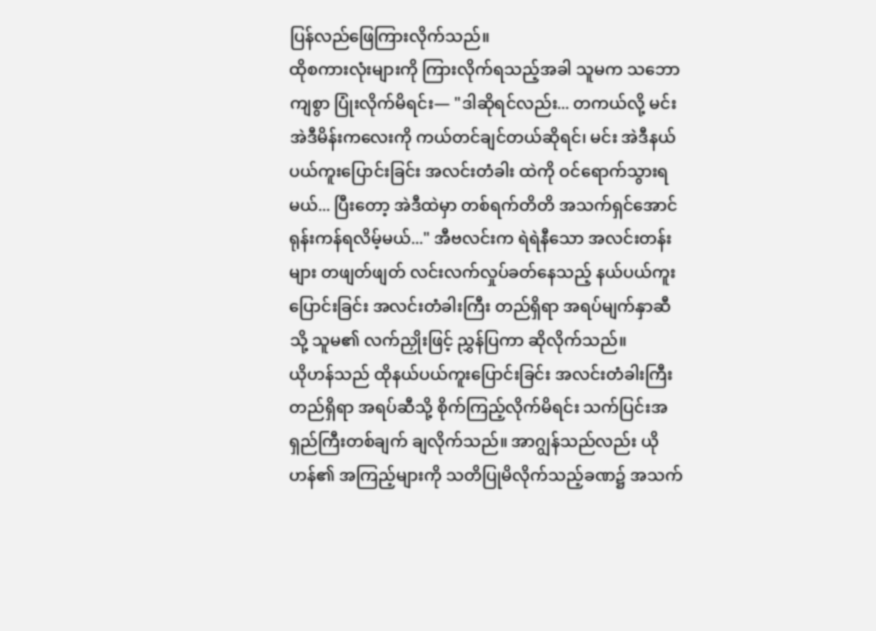ပြန်လည်ဖြေကြားလိုက်သည်။
ထိုစကားလုံးများကို ကြားလိုက်ရသည့်အခါ သူမက သဘောကျစွာ ပြုံးလိုက်မိရင်း— "ဒါဆိုရင်လည်း... တကယ်လို့ မင်း အဲဒီမိန်းကလေးကို ကယ်တင်ချင်တယ်ဆိုရင်၊ မင်း အဲဒီနယ်ပယ်ကူးပြောင်းခြင်း အလင်းတံခါး ထဲကို ဝင်ရောက်သွားရမယ်... ပြီးတော့ အဲဒီထဲမှာ တစ်ရက်တိတိ အသက်ရှင်အောင် ရုန်းကန်ရလိမ့်မယ်..." အီဗလင်းက ရဲရဲနီသော အလင်းတန်းများ တဖျတ်ဖျတ် လင်းလက်လှုပ်ခတ်နေသည့် နယ်ပယ်ကူးပြောင်းခြင်း အလင်းတံခါးကြီး တည်ရှိရာ အရပ်မျက်နှာဆီသို့ သူမ၏ လက်ညှိုးဖြင့် ညွှန်ပြကာ ဆိုလိုက်သည်။
ယိုဟန်သည် ထိုနယ်ပယ်ကူးပြောင်းခြင်း အလင်းတံခါးကြီး တည်ရှိရာ အရပ်ဆီသို့ စိုက်ကြည့်လိုက်မိရင်း သက်ပြင်းအရှည်ကြီးတစ်ချက် ချလိုက်သည်။ အာဂျွန်သည်လည်း ယိုဟန်၏ အကြည့်များကို သတိပြုမိလိုက်သည့်ခဏ၌ အသက်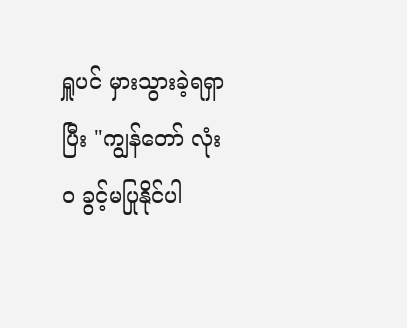ရှူပင် မှားသွားခဲ့ရရှာပြီး "ကျွန်တော် လုံးဝ ခွင့်မပြုနိုင်ပါ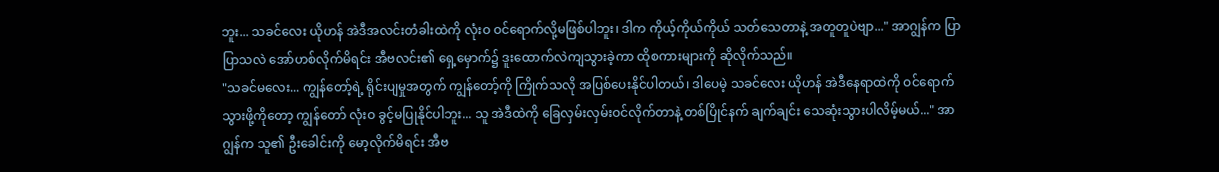ဘူး... သခင်လေး ယိုဟန် အဲဒီအလင်းတံခါးထဲကို လုံးဝ ဝင်ရောက်လို့မဖြစ်ပါဘူး၊ ဒါက ကိုယ့်ကိုယ်ကိုယ် သတ်သေတာနဲ့ အတူတူပဲဗျာ..." အာဂျွန်က ပြာပြာသလဲ အော်ဟစ်လိုက်မိရင်း အီဗလင်း၏ ရှေ့မှောက်၌ ဒူးထောက်လဲကျသွားခဲ့ကာ ထိုစကားများကို ဆိုလိုက်သည်။
"သခင်မလေး... ကျွန်တော့်ရဲ့ ရိုင်းပျမှုအတွက် ကျွန်တော့်ကို ကြိုက်သလို အပြစ်ပေးနိုင်ပါတယ်၊ ဒါပေမဲ့ သခင်လေး ယိုဟန် အဲဒီနေရာထဲကို ဝင်ရောက်သွားဖို့ကိုတော့ ကျွန်တော် လုံးဝ ခွင့်မပြုနိုင်ပါဘူး... သူ အဲဒီထဲကို ခြေလှမ်းလှမ်းဝင်လိုက်တာနဲ့ တစ်ပြိုင်နက် ချက်ချင်း သေဆုံးသွားပါလိမ့်မယ်..." အာဂျွန်က သူ၏ ဦးခေါင်းကို မော့လိုက်မိရင်း အီဗ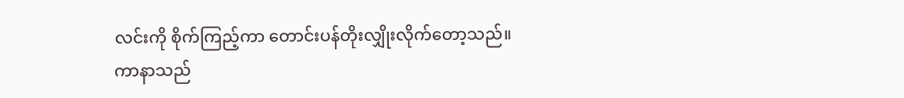လင်းကို စိုက်ကြည့်ကာ တောင်းပန်တိုးလျှိုးလိုက်တော့သည်။
ကာနာသည်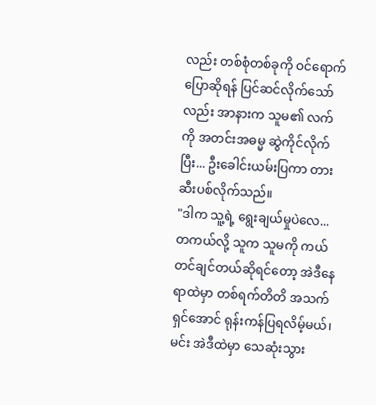လည်း တစ်စုံတစ်ခုကို ဝင်ရောက်ပြောဆိုရန် ပြင်ဆင်လိုက်သော်လည်း အာနားက သူမ၏ လက်ကို အတင်းအဓမ္မ ဆွဲကိုင်လိုက်ပြီး... ဦးခေါင်းယမ်းပြကာ တားဆီးပစ်လိုက်သည်။
"ဒါက သူ့ရဲ့ ရွေးချယ်မှုပဲလေ... တကယ်လို့ သူက သူမကို ကယ်တင်ချင်တယ်ဆိုရင်တော့ အဲဒီနေရာထဲမှာ တစ်ရက်တိတိ အသက်ရှင်အောင် ရုန်းကန်ပြရလိမ့်မယ်၊ မင်း အဲဒီထဲမှာ သေဆုံးသွား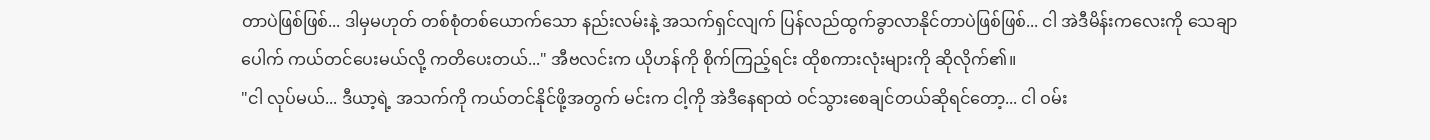တာပဲဖြစ်ဖြစ်... ဒါမှမဟုတ် တစ်စုံတစ်ယောက်သော နည်းလမ်းနဲ့ အသက်ရှင်လျက် ပြန်လည်ထွက်ခွာလာနိုင်တာပဲဖြစ်ဖြစ်... ငါ အဲဒီမိန်းကလေးကို သေချာပေါက် ကယ်တင်ပေးမယ်လို့ ကတိပေးတယ်..." အီဗလင်းက ယိုဟန်ကို စိုက်ကြည့်ရင်း ထိုစကားလုံးများကို ဆိုလိုက်၏။
"ငါ လုပ်မယ်... ဒီယာ့ရဲ့ အသက်ကို ကယ်တင်နိုင်ဖို့အတွက် မင်းက ငါ့ကို အဲဒီနေရာထဲ ဝင်သွားစေချင်တယ်ဆိုရင်တော့... ငါ ဝမ်း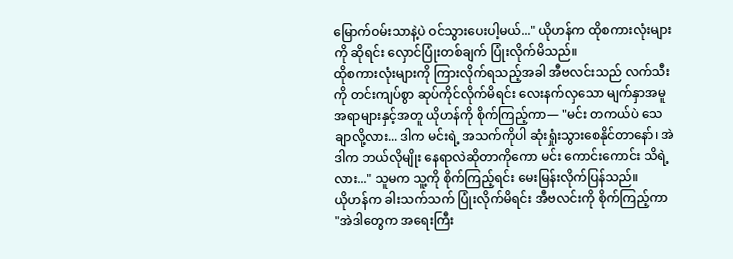မြောက်ဝမ်းသာနဲ့ပဲ ဝင်သွားပေးပါ့မယ်..." ယိုဟန်က ထိုစကားလုံးများကို ဆိုရင်း လှောင်ပြုံးတစ်ချက် ပြုံးလိုက်မိသည်။
ထိုစကားလုံးများကို ကြားလိုက်ရသည့်အခါ အီဗလင်းသည် လက်သီးကို တင်းကျပ်စွာ ဆုပ်ကိုင်လိုက်မိရင်း လေးနက်လှသော မျက်နှာအမူအရာများနှင့်အတူ ယိုဟန်ကို စိုက်ကြည့်ကာ— "မင်း တကယ်ပဲ သေချာလို့လား... ဒါက မင်းရဲ့ အသက်ကိုပါ ဆုံးရှုံးသွားစေနိုင်တာနော်၊ အဲဒါက ဘယ်လိုမျိုး နေရာလဲဆိုတာကိုကော မင်း ကောင်းကောင်း သိရဲ့လား..." သူမက သူ့ကို စိုက်ကြည့်ရင်း မေးမြန်းလိုက်ပြန်သည်။
ယိုဟန်က ခါးသက်သက် ပြုံးလိုက်မိရင်း အီဗလင်းကို စိုက်ကြည့်ကာ "အဲဒါတွေက အရေးကြီး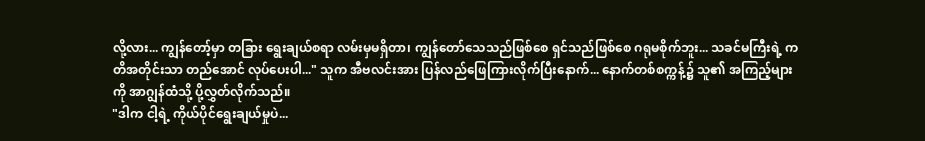လို့လား... ကျွန်တော့်မှာ တခြား ရွေးချယ်စရာ လမ်းမှမရှိတာ၊ ကျွန်တော်သေသည်ဖြစ်စေ ရှင်သည်ဖြစ်စေ ဂရုမစိုက်ဘူး... သခင်မကြီးရဲ့ ကတိအတိုင်းသာ တည်အောင် လုပ်ပေးပါ..." သူက အီဗလင်းအား ပြန်လည်ဖြေကြားလိုက်ပြီးနောက်... နောက်တစ်စက္ကန့်၌ သူ၏ အကြည့်များကို အာဂျွန်ထံသို့ ပို့လွှတ်လိုက်သည်။
"ဒါက ငါ့ရဲ့ ကိုယ်ပိုင်ရွေးချယ်မှုပဲ...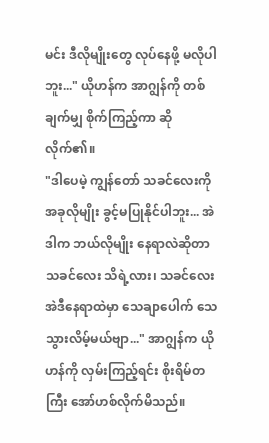မင်း ဒီလိုမျိုးတွေ လုပ်နေဖို့ မလိုပါဘူး..." ယိုဟန်က အာဂျွန်ကို တစ်ချက်မျှ စိုက်ကြည့်ကာ ဆိုလိုက်၏။
"ဒါပေမဲ့ ကျွန်တော် သခင်လေးကို အခုလိုမျိုး ခွင့်မပြုနိုင်ပါဘူး... အဲဒါက ဘယ်လိုမျိုး နေရာလဲဆိုတာ သခင်လေး သိရဲ့လား၊ သခင်လေး အဲဒီနေရာထဲမှာ သေချာပေါက် သေသွားလိမ့်မယ်ဗျာ..." အာဂျွန်က ယိုဟန်ကို လှမ်းကြည့်ရင်း စိုးရိမ်တကြီး အော်ဟစ်လိုက်မိသည်။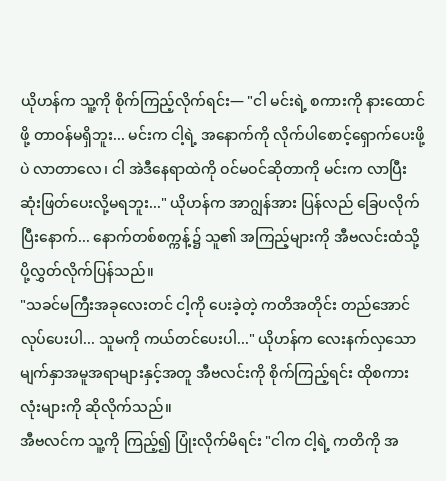ယိုဟန်က သူ့ကို စိုက်ကြည့်လိုက်ရင်း— "ငါ မင်းရဲ့ စကားကို နားထောင်ဖို့ တာဝန်မရှိဘူး... မင်းက ငါ့ရဲ့ အနောက်ကို လိုက်ပါစောင့်ရှောက်ပေးဖို့ပဲ လာတာလေ၊ ငါ အဲဒီနေရာထဲကို ဝင်မဝင်ဆိုတာကို မင်းက လာပြီး ဆုံးဖြတ်ပေးလို့မရဘူး..." ယိုဟန်က အာဂျွန်အား ပြန်လည် ခြေပလိုက်ပြီးနောက်... နောက်တစ်စက္ကန့်၌ သူ၏ အကြည့်များကို အီဗလင်းထံသို့ ပို့လွှတ်လိုက်ပြန်သည်။
"သခင်မကြီးအခုလေးတင် ငါ့ကို ပေးခဲ့တဲ့ ကတိအတိုင်း တည်အောင် လုပ်ပေးပါ... သူမကို ကယ်တင်ပေးပါ..." ယိုဟန်က လေးနက်လှသော မျက်နှာအမူအရာများနှင့်အတူ အီဗလင်းကို စိုက်ကြည့်ရင်း ထိုစကားလုံးများကို ဆိုလိုက်သည်။
အီဗလင်က သူ့ကို ကြည့်၍ ပြုံးလိုက်မိရင်း "ငါက ငါ့ရဲ့ ကတိကို အ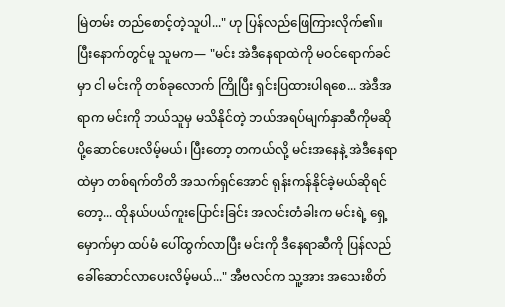မြဲတမ်း တည်စောင့်တဲ့သူပါ..." ဟု ပြန်လည်ဖြေကြားလိုက်၏။
ပြီးနောက်တွင်မူ သူမက— "မင်း အဲဒီနေရာထဲကို မဝင်ရောက်ခင်မှာ ငါ မင်းကို တစ်ခုလောက် ကြိုပြီး ရှင်းပြထားပါရစေ... အဲဒီအရာက မင်းကို ဘယ်သူမှ မသိနိုင်တဲ့ ဘယ်အရပ်မျက်နှာဆီကိုမဆို ပို့ဆောင်ပေးလိမ့်မယ်၊ ပြီးတော့ တကယ်လို့ မင်းအနေနဲ့ အဲဒီနေရာထဲမှာ တစ်ရက်တိတိ အသက်ရှင်အောင် ရုန်းကန်နိုင်ခဲ့မယ်ဆိုရင်တော့... ထိုနယ်ပယ်ကူးပြောင်းခြင်း အလင်းတံခါးက မင်းရဲ့ ရှေ့မှောက်မှာ ထပ်မံ ပေါ်ထွက်လာပြီး မင်းကို ဒီနေရာဆီကို ပြန်လည်ခေါ်ဆောင်လာပေးလိမ့်မယ်..." အီဗလင်က သူ့အား အသေးစိတ်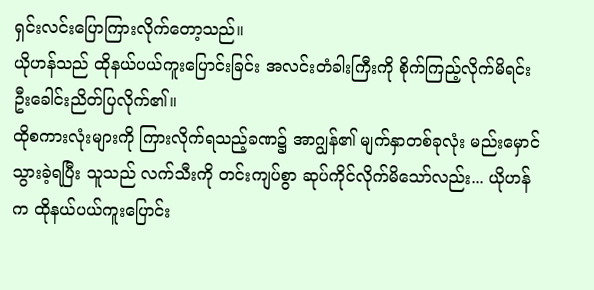ရှင်းလင်းပြောကြားလိုက်တော့သည်။
ယိုဟန်သည် ထိုနယ်ပယ်ကူးပြောင်းခြင်း အလင်းတံခါးကြီးကို စိုက်ကြည့်လိုက်မိရင်း ဦးခေါင်းညိတ်ပြလိုက်၏။
ထိုစကားလုံးများကို ကြားလိုက်ရသည့်ခဏ၌ အာဂျွန်၏ မျက်နှာတစ်ခုလုံး မည်းမှောင်သွားခဲ့ရပြီး သူသည် လက်သီးကို တင်းကျပ်စွာ ဆုပ်ကိုင်လိုက်မိသော်လည်း... ယိုဟန်က ထိုနယ်ပယ်ကူးပြောင်း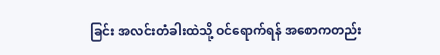ခြင်း အလင်းတံခါးထဲသို့ ဝင်ရောက်ရန် အစောကတည်း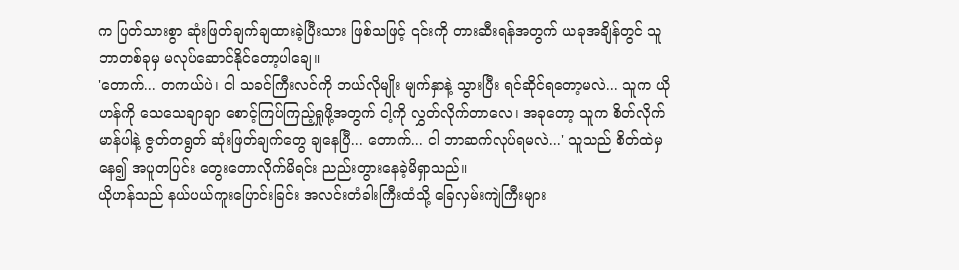က ပြတ်သားစွာ ဆုံးဖြတ်ချက်ချထားခဲ့ပြီးသား ဖြစ်သဖြင့် ၎င်းကို တားဆီးရန်အတွက် ယခုအချိန်တွင် သူ ဘာတစ်ခုမှ မလုပ်ဆောင်နိုင်တော့ပါချေ။
'တောက်... တကယ်ပဲ၊ ငါ သခင်ကြီးလင်ကို ဘယ်လိုမျိုး မျက်နှာနဲ့ သွားပြီး ရင်ဆိုင်ရတော့မလဲ... သူက ယိုဟန်ကို သေသေချာချာ စောင့်ကြပ်ကြည့်ရှုဖို့အတွက် ငါ့ကို လွှတ်လိုက်တာလေ၊ အခုတော့ သူက စိတ်လိုက်မာန်ပါနဲ့ ဇွတ်တရွတ် ဆုံးဖြတ်ချက်တွေ ချနေပြီ... တောက်... ငါ ဘာဆက်လုပ်ရမလဲ...' သူသည် စိတ်ထဲမှနေ၍ အပူတပြင်း တွေးတောလိုက်မိရင်း ညည်းတွားနေခဲ့မိရှာသည်။
ယိုဟန်သည် နယ်ပယ်ကူးပြောင်းခြင်း အလင်းတံခါးကြီးထံသို့ ခြေလှမ်းကျဲကြီးများ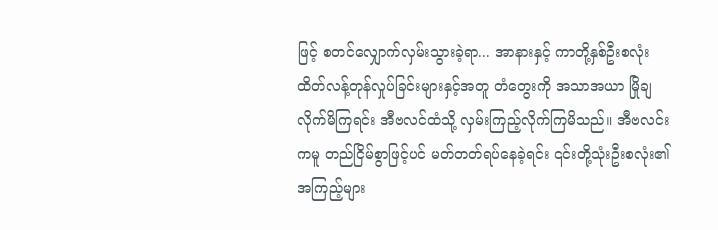ဖြင့် စတင်လျှောက်လှမ်းသွားခဲ့ရာ... အာနားနှင့် ကာတို့နှစ်ဦးစလုံး ထိတ်လန့်တုန်လှုပ်ခြင်းများနှင့်အတူ တံတွေးကို အသာအယာ မြိုချလိုက်မိကြရင်း အီဗလင်ထံသို့ လှမ်းကြည့်လိုက်ကြမိသည်။ အီဗလင်းကမူ တည်ငြိမ်စွာဖြင့်ပင် မတ်တတ်ရပ်နေခဲ့ရင်း ၎င်းတို့သုံးဦးစလုံး၏ အကြည့်များ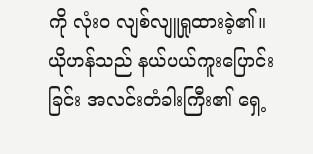ကို လုံးဝ လျစ်လျူရှုထားခဲ့၏။
ယိုဟန်သည် နယ်ပယ်ကူးပြောင်းခြင်း အလင်းတံခါးကြီး၏ ရှေ့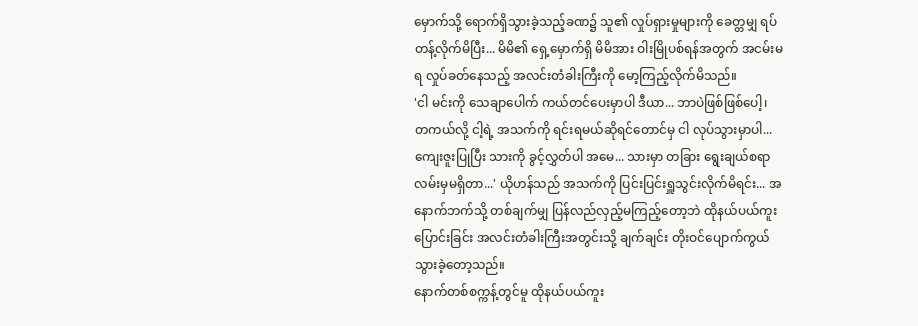မှောက်သို့ ရောက်ရှိသွားခဲ့သည့်ခဏ၌ သူ၏ လှုပ်ရှားမှုများကို ခေတ္တမျှ ရပ်တန့်လိုက်မိပြီး... မိမိ၏ ရှေ့မှောက်ရှိ မိမိအား ဝါးမြိုပစ်ရန်အတွက် အငမ်းမရ လှုပ်ခတ်နေသည့် အလင်းတံခါးကြီးကို မော့ကြည့်လိုက်မိသည်။
'ငါ မင်းကို သေချာပေါက် ကယ်တင်ပေးမှာပါ ဒီယာ... ဘာပဲဖြစ်ဖြစ်ပေါ့၊ တကယ်လို့ ငါ့ရဲ့ အသက်ကို ရင်းရမယ်ဆိုရင်တောင်မှ ငါ လုပ်သွားမှာပါ... ကျေးဇူးပြုပြီး သားကို ခွင့်လွှတ်ပါ အမေ... သားမှာ တခြား ရွေးချယ်စရာ လမ်းမှမရှိတာ...' ယိုဟန်သည် အသက်ကို ပြင်းပြင်းရှူသွင်းလိုက်မိရင်း... အနောက်ဘက်သို့ တစ်ချက်မျှ ပြန်လည်လှည့်မကြည့်တော့ဘဲ ထိုနယ်ပယ်ကူးပြောင်းခြင်း အလင်းတံခါးကြီးအတွင်းသို့ ချက်ချင်း တိုးဝင်ပျောက်ကွယ်သွားခဲ့တော့သည်။
နောက်တစ်စက္ကန့်တွင်မူ ထိုနယ်ပယ်ကူး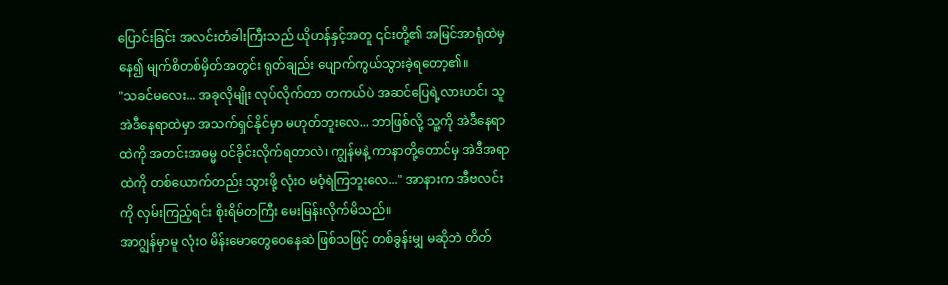ပြောင်းခြင်း အလင်းတံခါးကြီးသည် ယိုဟန်နှင့်အတူ ၎င်းတို့၏ အမြင်အာရုံထဲမှနေ၍ မျက်စိတစ်မှိတ်အတွင်း ရုတ်ချည်း ပျောက်ကွယ်သွားခဲ့ရတော့၏။
"သခင်မလေး... အခုလိုမျိုး လုပ်လိုက်တာ တကယ်ပဲ အဆင်ပြေရဲ့လားဟင်၊ သူ အဲဒီနေရာထဲမှာ အသက်ရှင်နိုင်မှာ မဟုတ်ဘူးလေ... ဘာဖြစ်လို့ သူ့ကို အဲဒီနေရာထဲကို အတင်းအဓမ္မ ဝင်ခိုင်းလိုက်ရတာလဲ၊ ကျွန်မနဲ့ ကာနာတို့တောင်မှ အဲဒီအရာထဲကို တစ်ယောက်တည်း သွားဖို့ လုံးဝ မဝံ့ရဲကြဘူးလေ..." အာနားက အီဗလင်းကို လှမ်းကြည့်ရင်း စိုးရိမ်တကြီး မေးမြန်းလိုက်မိသည်။
အာဂျွန်မှာမူ လုံးဝ မိန်းမောတွေဝေနေဆဲ ဖြစ်သဖြင့် တစ်ခွန်းမျှ မဆိုဘဲ တိတ်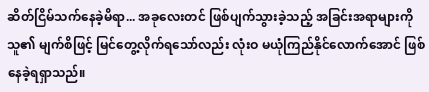ဆိတ်ငြိမ်သက်နေခဲ့မိရာ... အခုလေးတင် ဖြစ်ပျက်သွားခဲ့သည့် အခြင်းအရာများကို သူ၏ မျက်စိဖြင့် မြင်တွေ့လိုက်ရသော်လည်း လုံးဝ မယုံကြည်နိုင်လောက်အောင် ဖြစ်နေခဲ့ရရှာသည်။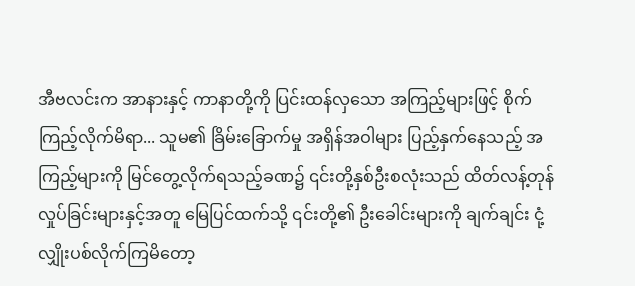အီဗလင်းက အာနားနှင့် ကာနာတို့ကို ပြင်းထန်လှသော အကြည့်များဖြင့် စိုက်ကြည့်လိုက်မိရာ... သူမ၏ ခြိမ်းခြောက်မှု အရှိန်အဝါများ ပြည့်နှက်နေသည့် အကြည့်များကို မြင်တွေ့လိုက်ရသည့်ခဏ၌ ၎င်းတို့နှစ်ဦးစလုံးသည် ထိတ်လန့်တုန်လှုပ်ခြင်းများနှင့်အတူ မြေပြင်ထက်သို့ ၎င်းတို့၏ ဦးခေါင်းများကို ချက်ချင်း ငုံ့လျှိုးပစ်လိုက်ကြမိတော့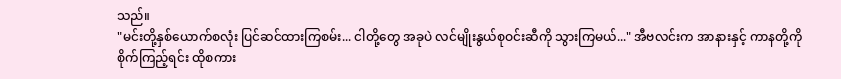သည်။
"မင်းတို့နှစ်ယောက်စလုံး ပြင်ဆင်ထားကြစမ်း... ငါတို့တွေ အခုပဲ လင်မျိုးနွယ်စုဝင်းဆီကို သွားကြမယ်..." အီဗလင်းက အာနားနှင့် ကာနတို့ကို စိုက်ကြည့်ရင်း ထိုစကား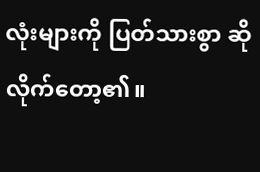လုံးများကို ပြတ်သားစွာ ဆိုလိုက်တော့၏။